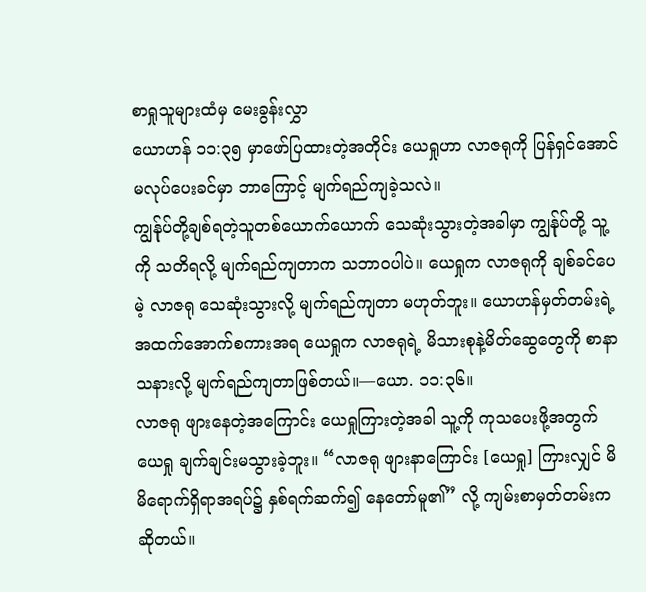စာရှုသူများထံမှ မေးခွန်းလွှာ
ယောဟန် ၁၁:၃၅ မှာဖော်ပြထားတဲ့အတိုင်း ယေရှုဟာ လာဇရုကို ပြန်ရှင်အောင် မလုပ်ပေးခင်မှာ ဘာကြောင့် မျက်ရည်ကျခဲ့သလဲ။
ကျွန်ုပ်တို့ချစ်ရတဲ့သူတစ်ယောက်ယောက် သေဆုံးသွားတဲ့အခါမှာ ကျွန်ုပ်တို့ သူ့ကို သတိရလို့ မျက်ရည်ကျတာက သဘာဝပါပဲ။ ယေရှုက လာဇရုကို ချစ်ခင်ပေမဲ့ လာဇရု သေဆုံးသွားလို့ မျက်ရည်ကျတာ မဟုတ်ဘူး။ ယောဟန်မှတ်တမ်းရဲ့ အထက်အောက်စကားအရ ယေရှုက လာဇရုရဲ့ မိသားစုနဲ့မိတ်ဆွေတွေကို စာနာသနားလို့ မျက်ရည်ကျတာဖြစ်တယ်။—ယော. ၁၁:၃၆။
လာဇရု ဖျားနေတဲ့အကြောင်း ယေရှုကြားတဲ့အခါ သူ့ကို ကုသပေးဖို့အတွက် ယေရှု ချက်ချင်းမသွားခဲ့ဘူး။ “လာဇရု ဖျားနာကြောင်း [ယေရှု] ကြားလျှင် မိမိရောက်ရှိရာအရပ်၌ နှစ်ရက်ဆက်၍ နေတော်မူ၏” လို့ ကျမ်းစာမှတ်တမ်းကဆိုတယ်။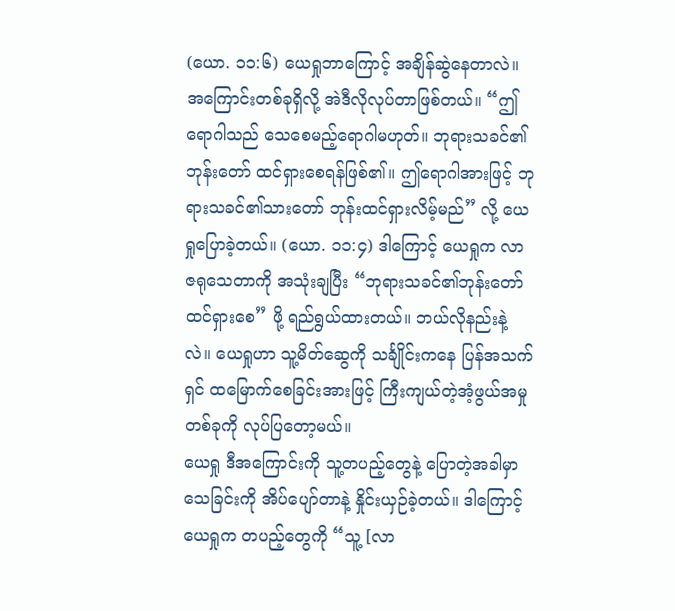(ယော. ၁၁:၆) ယေရှုဘာကြောင့် အချိန်ဆွဲနေတာလဲ။ အကြောင်းတစ်ခုရှိလို့ အဲဒီလိုလုပ်တာဖြစ်တယ်။ “ဤရောဂါသည် သေစေမည့်ရောဂါမဟုတ်။ ဘုရားသခင်၏ဘုန်းတော် ထင်ရှားစေရန်ဖြစ်၏။ ဤရောဂါအားဖြင့် ဘုရားသခင်၏သားတော် ဘုန်းထင်ရှားလိမ့်မည်” လို့ ယေရှုပြောခဲ့တယ်။ (ယော. ၁၁:၄) ဒါကြောင့် ယေရှုက လာဇရုသေတာကို အသုံးချပြီး “ဘုရားသခင်၏ဘုန်းတော် ထင်ရှားစေ” ဖို့ ရည်ရွယ်ထားတယ်။ ဘယ်လိုနည်းနဲ့လဲ။ ယေရှုဟာ သူ့မိတ်ဆွေကို သင်္ချိုင်းကနေ ပြန်အသက်ရှင် ထမြောက်စေခြင်းအားဖြင့် ကြီးကျယ်တဲ့အံ့ဖွယ်အမှုတစ်ခုကို လုပ်ပြတော့မယ်။
ယေရှု ဒီအကြောင်းကို သူ့တပည့်တွေနဲ့ ပြောတဲ့အခါမှာ သေခြင်းကို အိပ်ပျော်တာနဲ့ နှိုင်းယှဉ်ခဲ့တယ်။ ဒါကြောင့် ယေရှုက တပည့်တွေကို “သူ့ [လာ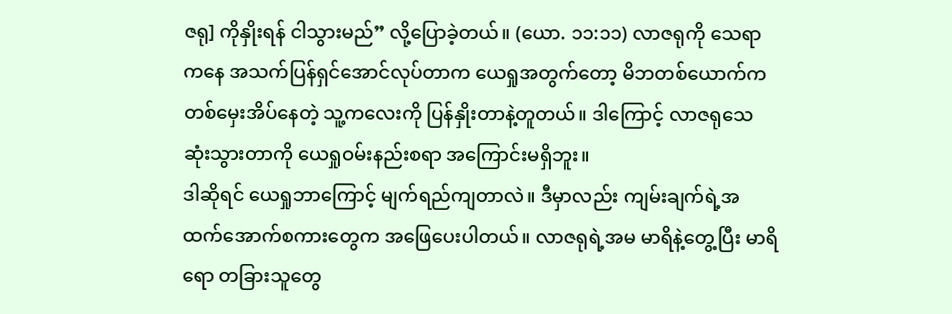ဇရု] ကိုနှိုးရန် ငါသွားမည်” လို့ပြောခဲ့တယ်။ (ယော. ၁၁:၁၁) လာဇရုကို သေရာကနေ အသက်ပြန်ရှင်အောင်လုပ်တာက ယေရှုအတွက်တော့ မိဘတစ်ယောက်က တစ်မှေးအိပ်နေတဲ့ သူ့ကလေးကို ပြန်နှိုးတာနဲ့တူတယ်။ ဒါကြောင့် လာဇရုသေဆုံးသွားတာကို ယေရှုဝမ်းနည်းစရာ အကြောင်းမရှိဘူး။
ဒါဆိုရင် ယေရှုဘာကြောင့် မျက်ရည်ကျတာလဲ။ ဒီမှာလည်း ကျမ်းချက်ရဲ့အထက်အောက်စကားတွေက အဖြေပေးပါတယ်။ လာဇရုရဲ့အမ မာရိနဲ့တွေ့ပြီး မာရိရော တခြားသူတွေ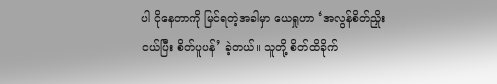ပါ ငိုနေတာကို မြင်ရတဲ့အခါမှာ ယေရှုဟာ ‘အလွန်စိတ်ညှိုးငယ်ပြီး စိတ်ပူပန်’ ခဲ့တယ်။ သူတို့ စိတ်ထိခိုက်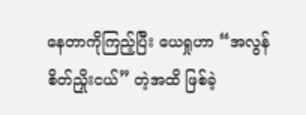နေတာကိုကြည့်ပြီး ယေရှုဟာ “အလွန်စိတ်ညှိုးငယ်” တဲ့အထိ ဖြစ်ခဲ့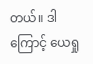တယ်။ ဒါကြောင့် ယေရှု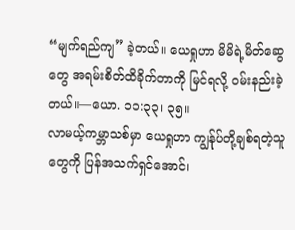“မျက်ရည်ကျ” ခဲ့တယ်။ ယေရှုဟာ မိမိရဲ့မိတ်ဆွေတွေ အရမ်းစိတ်ထိခိုက်တာကို မြင်ရလို့ ဝမ်းနည်းခဲ့တယ်။—ယော. ၁၁:၃၃၊ ၃၅။
လာမယ့်ကမ္ဘာသစ်မှာ ယေရှုဟာ ကျွန်ုပ်တို့ချစ်ရတဲ့သူတွေကို ပြန်အသက်ရှင်အောင်၊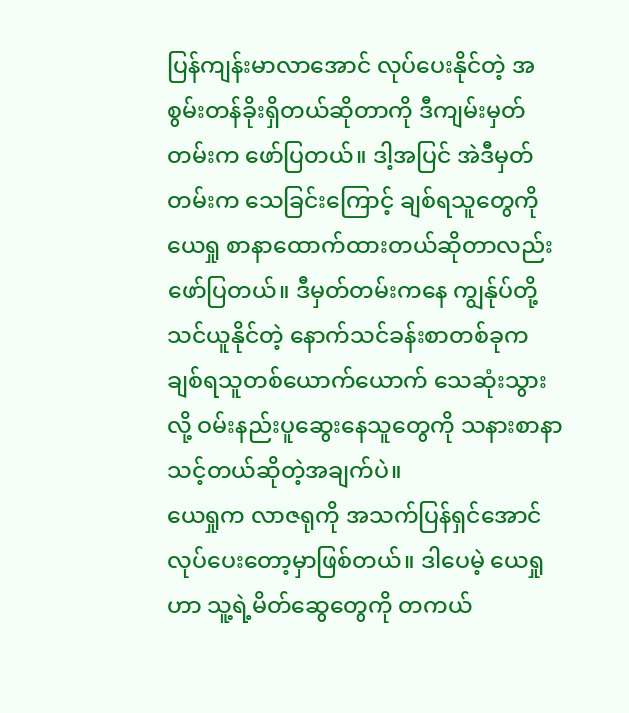ပြန်ကျန်းမာလာအောင် လုပ်ပေးနိုင်တဲ့ အစွမ်းတန်ခိုးရှိတယ်ဆိုတာကို ဒီကျမ်းမှတ်တမ်းက ဖော်ပြတယ်။ ဒါ့အပြင် အဲဒီမှတ်တမ်းက သေခြင်းကြောင့် ချစ်ရသူတွေကို ယေရှု စာနာထောက်ထားတယ်ဆိုတာလည်း ဖော်ပြတယ်။ ဒီမှတ်တမ်းကနေ ကျွန်ုပ်တို့သင်ယူနိုင်တဲ့ နောက်သင်ခန်းစာတစ်ခုက ချစ်ရသူတစ်ယောက်ယောက် သေဆုံးသွားလို့ ဝမ်းနည်းပူဆွေးနေသူတွေကို သနားစာနာသင့်တယ်ဆိုတဲ့အချက်ပဲ။
ယေရှုက လာဇရုကို အသက်ပြန်ရှင်အောင် လုပ်ပေးတော့မှာဖြစ်တယ်။ ဒါပေမဲ့ ယေရှုဟာ သူ့ရဲ့မိတ်ဆွေတွေကို တကယ်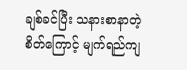ချစ်ခင်ပြီး သနားစာနာတဲ့စိတ်ကြောင့် မျက်ရည်ကျ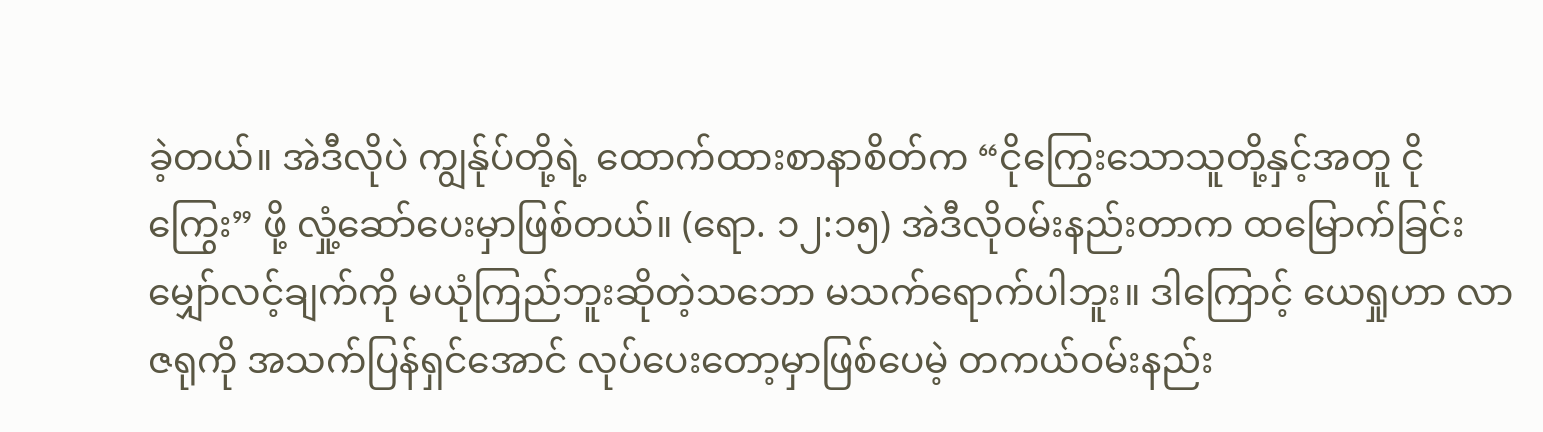ခဲ့တယ်။ အဲဒီလိုပဲ ကျွန်ုပ်တို့ရဲ့ ထောက်ထားစာနာစိတ်က “ငိုကြွေးသောသူတို့နှင့်အတူ ငိုကြွေး” ဖို့ လှုံ့ဆော်ပေးမှာဖြစ်တယ်။ (ရော. ၁၂:၁၅) အဲဒီလိုဝမ်းနည်းတာက ထမြောက်ခြင်းမျှော်လင့်ချက်ကို မယုံကြည်ဘူးဆိုတဲ့သဘော မသက်ရောက်ပါဘူး။ ဒါကြောင့် ယေရှုဟာ လာဇရုကို အသက်ပြန်ရှင်အောင် လုပ်ပေးတော့မှာဖြစ်ပေမဲ့ တကယ်ဝမ်းနည်း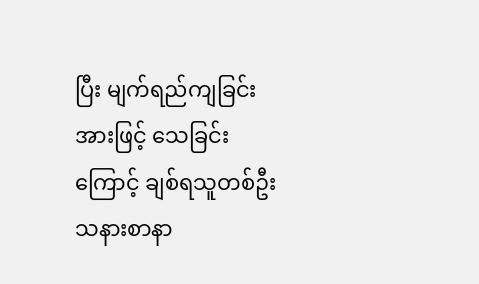ပြီး မျက်ရည်ကျခြင်းအားဖြင့် သေခြင်းကြောင့် ချစ်ရသူတစ်ဦး သနားစာနာ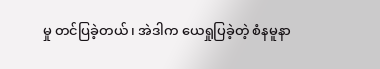မှု တင်ပြခဲ့တယ်၊ အဲဒါက ယေရှုပြခဲ့တဲ့ စံနမူနာ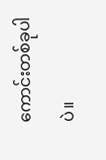ကောင်းတစ်ခုပါပဲ။